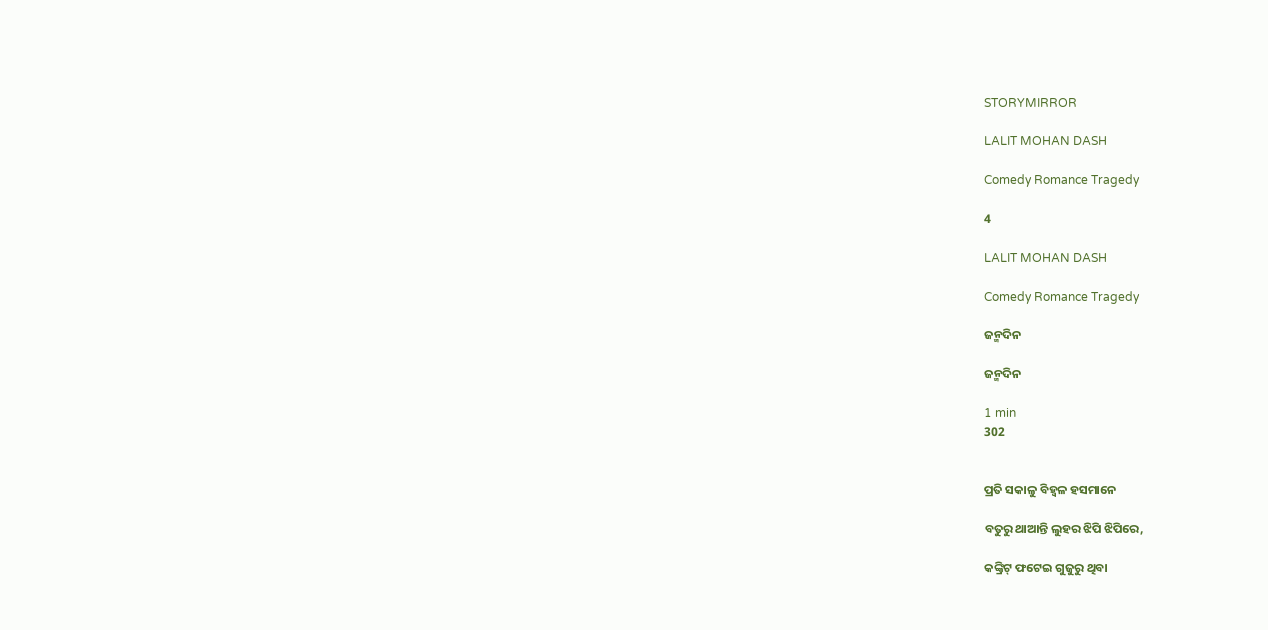STORYMIRROR

LALIT MOHAN DASH

Comedy Romance Tragedy

4

LALIT MOHAN DASH

Comedy Romance Tragedy

ଜନ୍ମଦିନ

ଜନ୍ମଦିନ

1 min
302


ପ୍ରତି ସକାଳୁ ବିହ୍ବଳ ହସମାନେ

ବତୁରୁ ଥାଆନ୍ତି ଲୁହର ଝିପି ଝିପିରେ,

କଙ୍କ୍ରିଟ୍ ଫଟେଇ ଗୁଜୁରୁ ଥିବା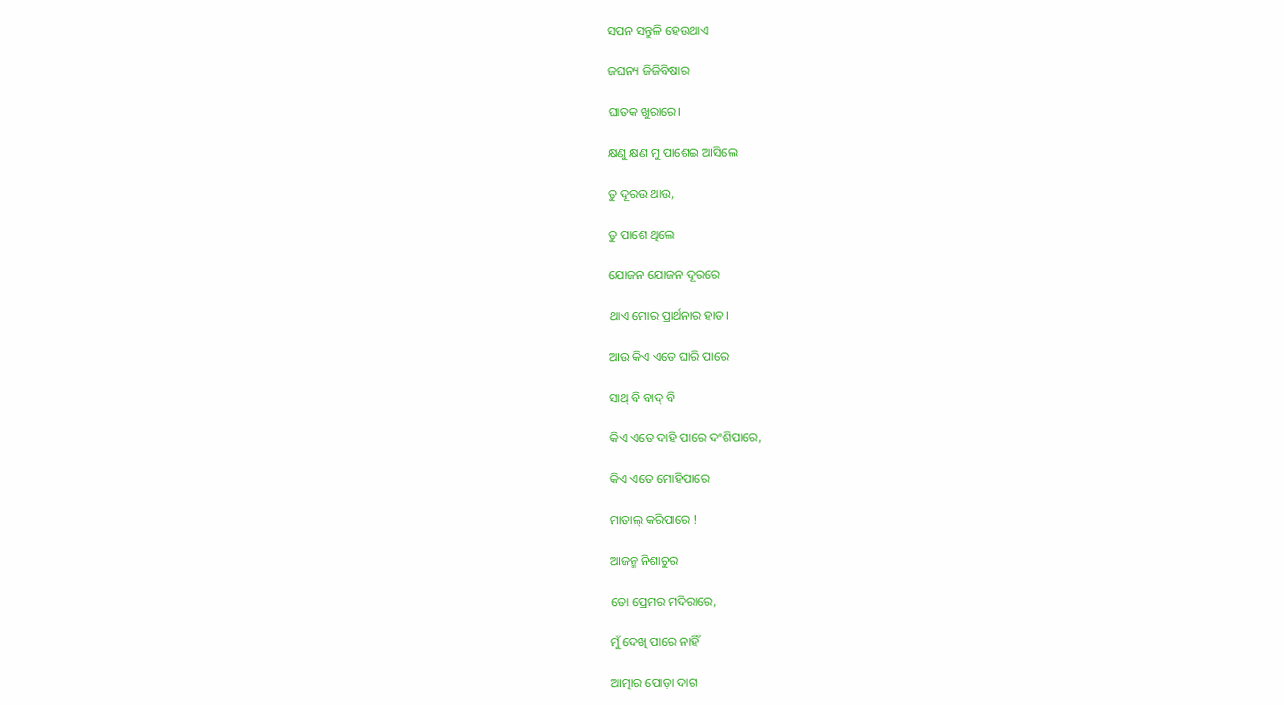ସପନ ସନ୍ତୁଳି ହେଉଥାଏ

ଜଘନ୍ୟ ଜିଜିବିଷାର

ଘାତକ ଖୁରାରେ।

କ୍ଷଣୁ କ୍ଷଣ ମୁ ପାଶେଇ ଆସିଲେ

ତୁ ଦୂରଉ ଥାଉ,

ତୁ ପାଶେ ଥିଲେ

ଯୋଜନ ଯୋଜନ ଦୂରରେ

ଥାଏ ମୋର ପ୍ରାର୍ଥନାର ହାତ।

ଆଉ କିଏ ଏତେ ଘାରି ପାରେ

ସାଥ୍ ବି ବାଦ୍ ବି

କିଏ ଏତେ ଦାହି ପାରେ ଦଂଶିପାରେ,

କିଏ ଏତେ ମୋହିପାରେ

ମାତାଲ୍ କରିପାରେ !

ଆଜନ୍ମ ନିଶାଚୁର

ତୋ ପ୍ରେମର ମଦିରାରେ,

ମୁଁ ଦେଖି ପାରେ ନାହିଁ

ଆତ୍ମାର ପୋଡ଼ା ଦାଗ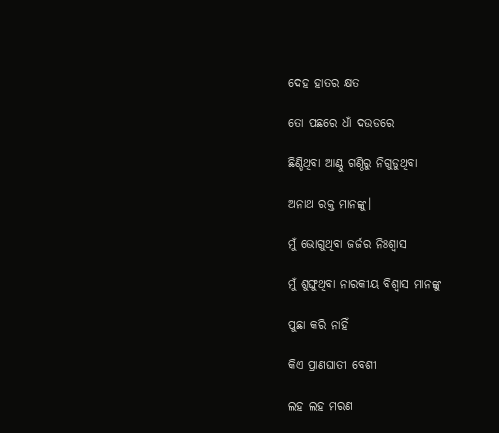ଦେହ ହାତର କ୍ଷତ

ତୋ ପଛରେ ଧାଁ ଦଉଡରେ

ଛିଣ୍ଡିଥିବା ଆଣ୍ଠୁ ଗଣ୍ଠିରୁ ନିଗୁଡୁଥିବା

ଅନାଥ ରକ୍ତ ମାନଙ୍କୁ।

ମୁଁ ଭୋଗୁଥିବା ଜର୍ଜର ନିଃଶ୍ବାସ

ମୁଁ ଶୁଙ୍ଘୁଥିବା ନାରକୀୟ ବିଶ୍ବାସ ମାନଙ୍କୁ

ପୁଛା କରି ନାହିଁ

କିଏ ପ୍ରାଣଘାତୀ ବେଶୀ

ଲହ ଲହ ମରଣ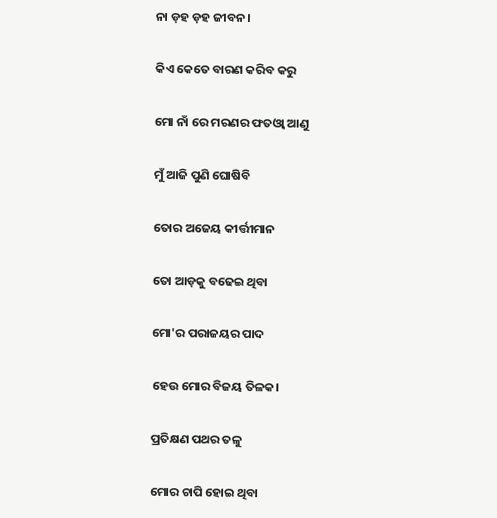ନା ଡ଼ହ ଡ଼ହ ଜୀବନ।

କିଏ କେତେ ବାରଣ କରିବ କରୁ

ମୋ ନାଁ ରେ ମରଣର ଫତଓ୍ବା ଆଣୁ

ମୁଁ ଆଜି ପୁଣି ଘୋଷିବି

ତୋର ଅଜେୟ କୀର୍ତ୍ତୀମାନ

ତୋ ଆଡ଼କୁ ବଢେଇ ଥିବା

ମୋ'ର ପରାଜୟର ପାଦ

ହେଉ ମୋର ବିଜୟ ତିଳକ।

ପ୍ରତିକ୍ଷଣ ପଥର ତଳୁ

ମୋର ଚାପି ହୋଇ ଥିବା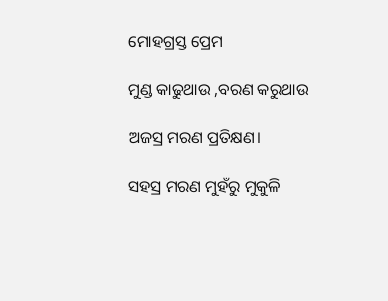ମୋହଗ୍ରସ୍ତ ପ୍ରେମ

ମୁଣ୍ଡ କାଢୁଥାଉ ,ବରଣ କରୁଥାଉ

ଅଜସ୍ର ମରଣ ପ୍ରତିକ୍ଷଣ।

ସହସ୍ର ମରଣ ମୁହଁରୁ ମୁକୁଳି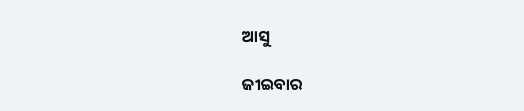ଆସୁ

ଜୀଇବାର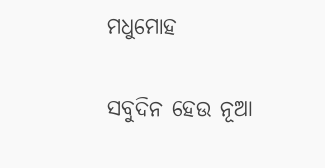ମଧୁମୋହ

ସବୁଦିନ ହେଉ ନୂଆ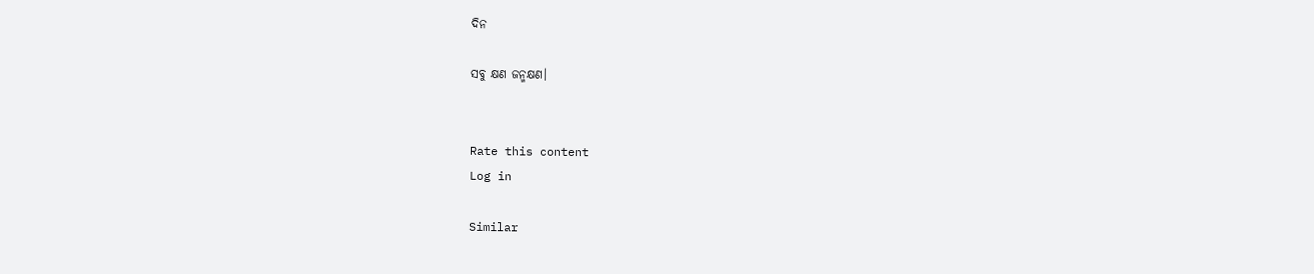ଦିନ

ସବୁ କ୍ଷଣ ଜନ୍ମକ୍ଷଣ।


Rate this content
Log in

Similar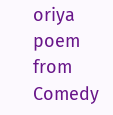oriya poem from Comedy